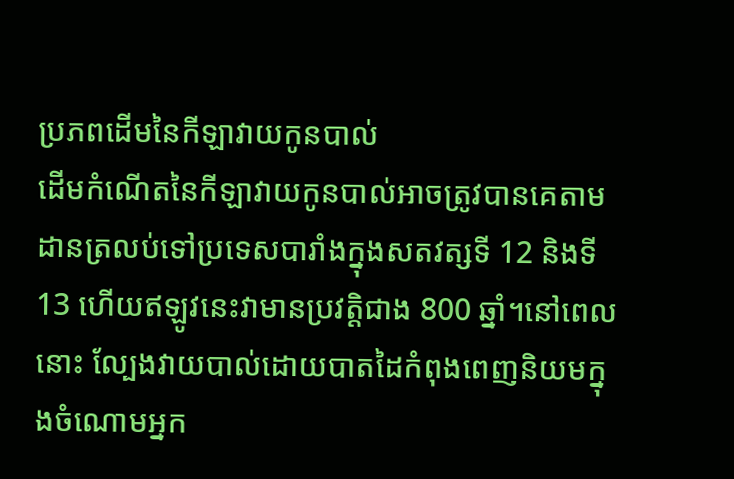ប្រភពដើមនៃកីឡាវាយកូនបាល់
ដើមកំណើតនៃកីឡាវាយកូនបាល់អាចត្រូវបានគេតាមដានត្រលប់ទៅប្រទេសបារាំងក្នុងសតវត្សទី 12 និងទី 13 ហើយឥឡូវនេះវាមានប្រវត្តិជាង 800 ឆ្នាំ។នៅពេលនោះ ល្បែងវាយបាល់ដោយបាតដៃកំពុងពេញនិយមក្នុងចំណោមអ្នក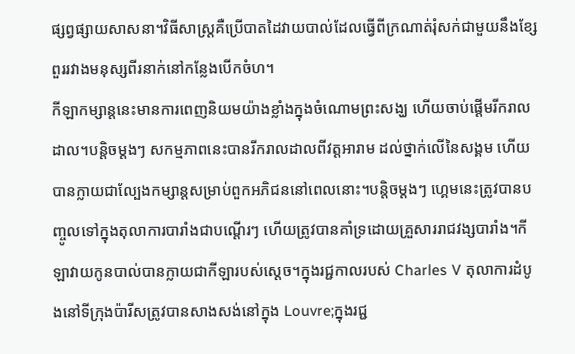ផ្សព្វផ្សាយសាសនា។វិធីសាស្រ្តគឺប្រើបាតដៃវាយបាល់ដែលធ្វើពីក្រណាត់រុំសក់ជាមួយនឹងខ្សែពួររវាងមនុស្សពីរនាក់នៅកន្លែងបើកចំហ។
កីឡាកម្សាន្តនេះមានការពេញនិយមយ៉ាងខ្លាំងក្នុងចំណោមព្រះសង្ឃ ហើយចាប់ផ្ដើមរីករាលដាល។បន្តិចម្ដងៗ សកម្មភាពនេះបានរីករាលដាលពីវត្តអារាម ដល់ថ្នាក់លើនៃសង្គម ហើយបានក្លាយជាល្បែងកម្សាន្តសម្រាប់ពួកអភិជននៅពេលនោះ។បន្តិចម្ដងៗ ហ្គេមនេះត្រូវបានបញ្ចូលទៅក្នុងតុលាការបារាំងជាបណ្តើរៗ ហើយត្រូវបានគាំទ្រដោយគ្រួសាររាជវង្សបារាំង។កីឡាវាយកូនបាល់បានក្លាយជាកីឡារបស់ស្តេច។ក្នុងរជ្ជកាលរបស់ Charles V តុលាការដំបូងនៅទីក្រុងប៉ារីសត្រូវបានសាងសង់នៅក្នុង Louvre;ក្នុងរជ្ជ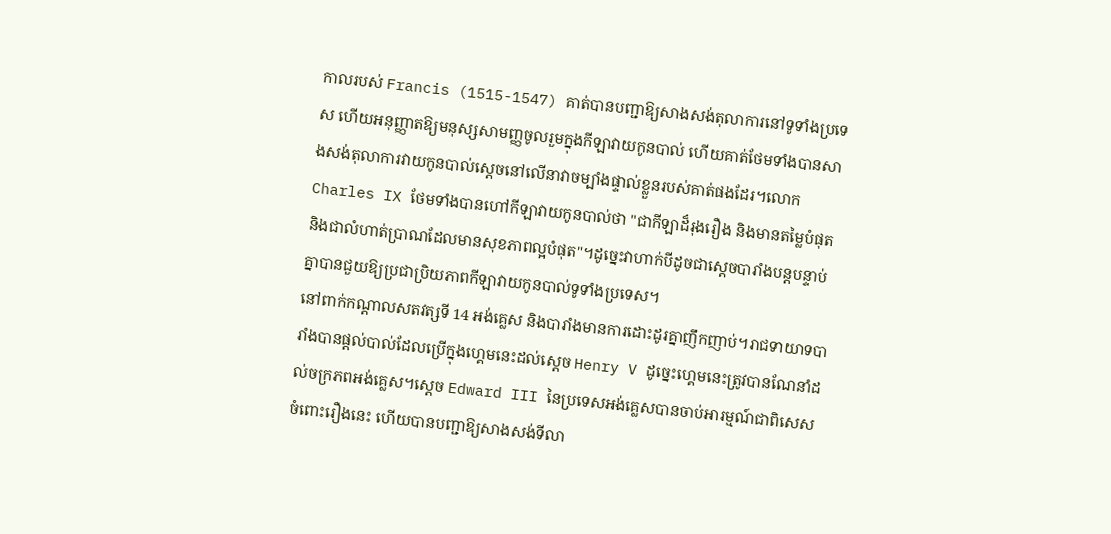កាលរបស់ Francis (1515-1547) គាត់បានបញ្ជាឱ្យសាងសង់តុលាការនៅទូទាំងប្រទេស ហើយអនុញ្ញាតឱ្យមនុស្សសាមញ្ញចូលរួមក្នុងកីឡាវាយកូនបាល់ ហើយគាត់ថែមទាំងបានសាងសង់តុលាការវាយកូនបាល់ស្តេចនៅលើនាវាចម្បាំងផ្ទាល់ខ្លួនរបស់គាត់ផងដែរ។លោក Charles IX ថែមទាំងបានហៅកីឡាវាយកូនបាល់ថា "ជាកីឡាដ៏រុងរឿង និងមានតម្លៃបំផុត និងជាលំហាត់ប្រាណដែលមានសុខភាពល្អបំផុត"។ដូច្នេះវាហាក់បីដូចជាស្តេចបារាំងបន្តបន្ទាប់គ្នាបានជួយឱ្យប្រជាប្រិយភាពកីឡាវាយកូនបាល់ទូទាំងប្រទេស។
នៅពាក់កណ្តាលសតវត្សទី 14 អង់គ្លេស និងបារាំងមានការដោះដូរគ្នាញឹកញាប់។រាជទាយាទបារាំងបានផ្តល់បាល់ដែលប្រើក្នុងហ្គេមនេះដល់ស្តេច Henry V ដូច្នេះហ្គេមនេះត្រូវបានណែនាំដល់ចក្រភពអង់គ្លេស។ស្តេច Edward III នៃប្រទេសអង់គ្លេសបានចាប់អារម្មណ៍ជាពិសេសចំពោះរឿងនេះ ហើយបានបញ្ជាឱ្យសាងសង់ទីលា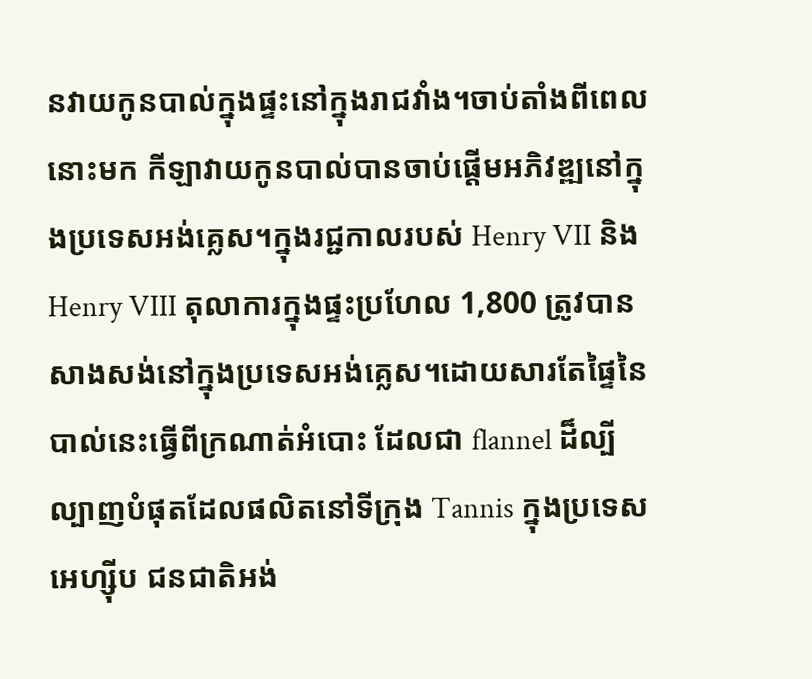នវាយកូនបាល់ក្នុងផ្ទះនៅក្នុងរាជវាំង។ចាប់តាំងពីពេលនោះមក កីឡាវាយកូនបាល់បានចាប់ផ្តើមអភិវឌ្ឍនៅក្នុងប្រទេសអង់គ្លេស។ក្នុងរជ្ជកាលរបស់ Henry VII និង Henry VIII តុលាការក្នុងផ្ទះប្រហែល 1,800 ត្រូវបានសាងសង់នៅក្នុងប្រទេសអង់គ្លេស។ដោយសារតែផ្ទៃនៃបាល់នេះធ្វើពីក្រណាត់អំបោះ ដែលជា flannel ដ៏ល្បីល្បាញបំផុតដែលផលិតនៅទីក្រុង Tannis ក្នុងប្រទេសអេហ្ស៊ីប ជនជាតិអង់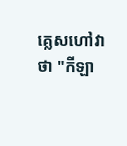គ្លេសហៅវាថា "កីឡា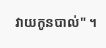វាយកូនបាល់" ។